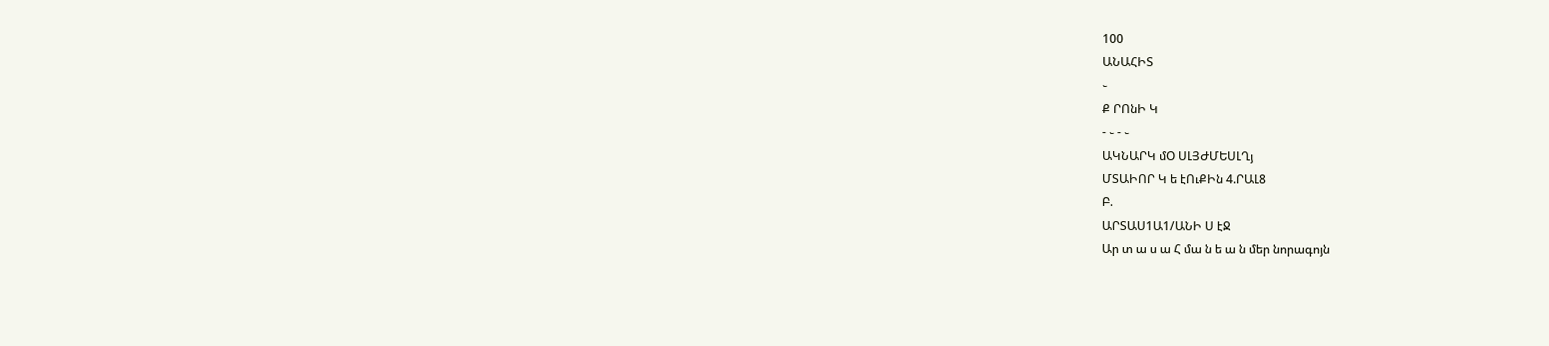100
ԱՆԱՀԻՏ
֊
Ք ՐՈնԻ Կ
- ֊ - ֊
ԱԿՆԱՐԿ մՕ ՍԼՅԺՄԵՍԼՂյ
ՄՏԱԻՈՐ Կ ե էՈւՔԻն 4.ՐԱԼ8
Բ.
ԱՐՏԱՍ1Ա1/ԱՆԻ Ս էՋ
Ար տ ա ս ա Հ մա ն ե ա ն մեր նորագոյն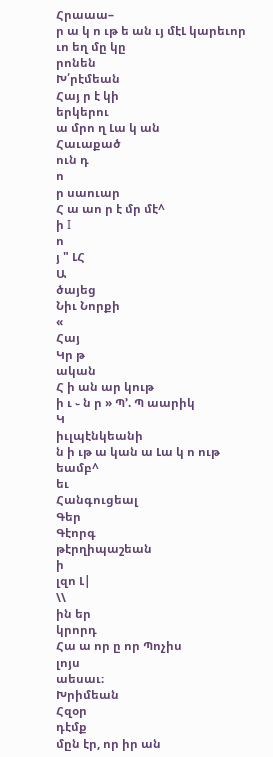Հրաաա–
ր ա կ ո ւթ ե ան ւյ մէԼ կարեւոր
ւո եղ մը կը
րոնեն
Խ՛րէմեան
Հայ ր է կի
երկերու
ա մրո ղ Լա կ ան
Հաւաքած
ուն դ
ո
ր սաուար
Հ ա աո ր է մր մէ^
ի I
ո
յ " ԼՀ
Ա
ծայեց
Նիւ Նորքի
«
Հայ
Կր թ
ական
Հ ի ան ար կութ
ի ւ ֊ ն ր » Պ՚. Պ աարիկ
Կ
իւլպէնկեանի
ն ի ւթ ա կան ա Լա կ ո ութ եամբ^
եւ
Հանգուցեալ
Գեր
Գէորգ
թէրղիպաշեան
ի
լզո Լ|
\\
ին եր
կրորդ
Հա ա որ ը որ Պոչիս
լոյս
աեսաւ։
Խրիմեան
Հզօր
դէմք
մըն էր, որ իր ան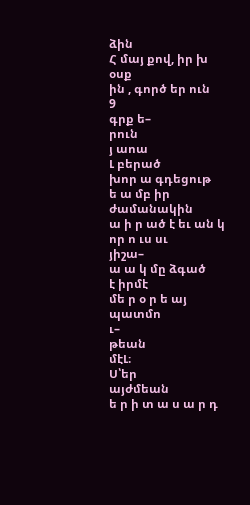ձին
Հ մայ քով, իր խ օսք
ին , գործ եր ուն
9
գրք ե–
րուն
յ աոա
Լ բերած
խոր ա գդեցութ
ե ա մբ իր
ժամանակին
ա ի ր ած է եւ ան կ որ ո ւս սւ
յիշա–
ա ա կ մը ձգած
է իրմէ
մե ր օ ր ե այ
պատմո
ւ–
թեան
մէԼ։
Ս՝եր
այժմեան
ե ր ի տ ա ս ա ր դ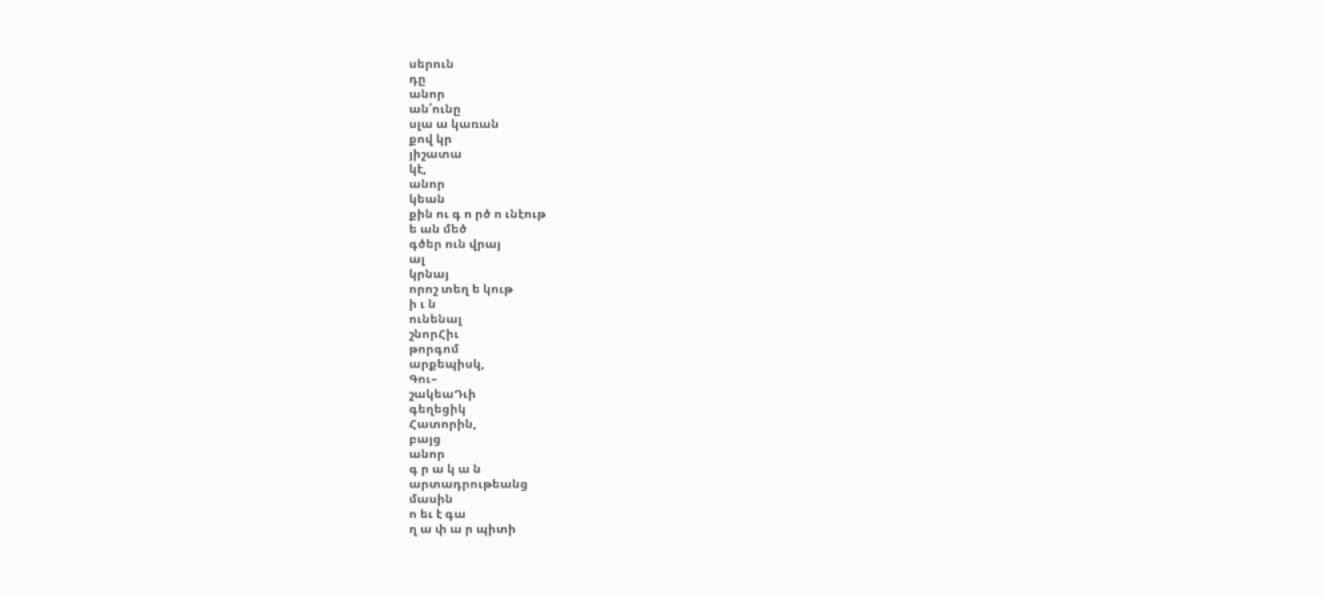սերուն
դը
անոր
ան՛ունը
սլա ա կառան
քով կր
յիշատա
կէ,
անոր
կեան
քին ու գ ո րծ ո ւնէութ
ե ան մեծ
գծեր ուն վրայ
ալ
կրնայ
որոշ տեղ ե կութ
ի ւ ն
ունենալ
շնորՀիւ
թորգոմ
արքեպիսկ,
Գու–
շակեաԴւի
գեղեցիկ
Հատորին,
բայց
անոր
գ ր ա կ ա ն
արտադրութեանց
մասին
ո եւ է գա
ղ ա փ ա ր պիտի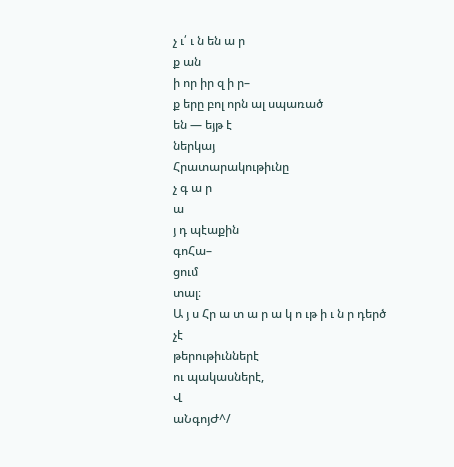չ ւ՛ ւ ն են ա ր
ք ան
ի որ իր զ ի ր–
ք երը բոլ որն ալ սպառած
են — եյթ է
ներկայ
Հրատարակութիւնը
չ գ ա ր
ա
յ դ պէաքին
գոՀա–
ցում
տալ։
Ա յ ս Հր ա տ ա ր ա կ ո ւթ ի ւ ն ր դերծ
չէ
թերութիւններէ
ու պակասներէ,
Վ
աՆգոյԺ^/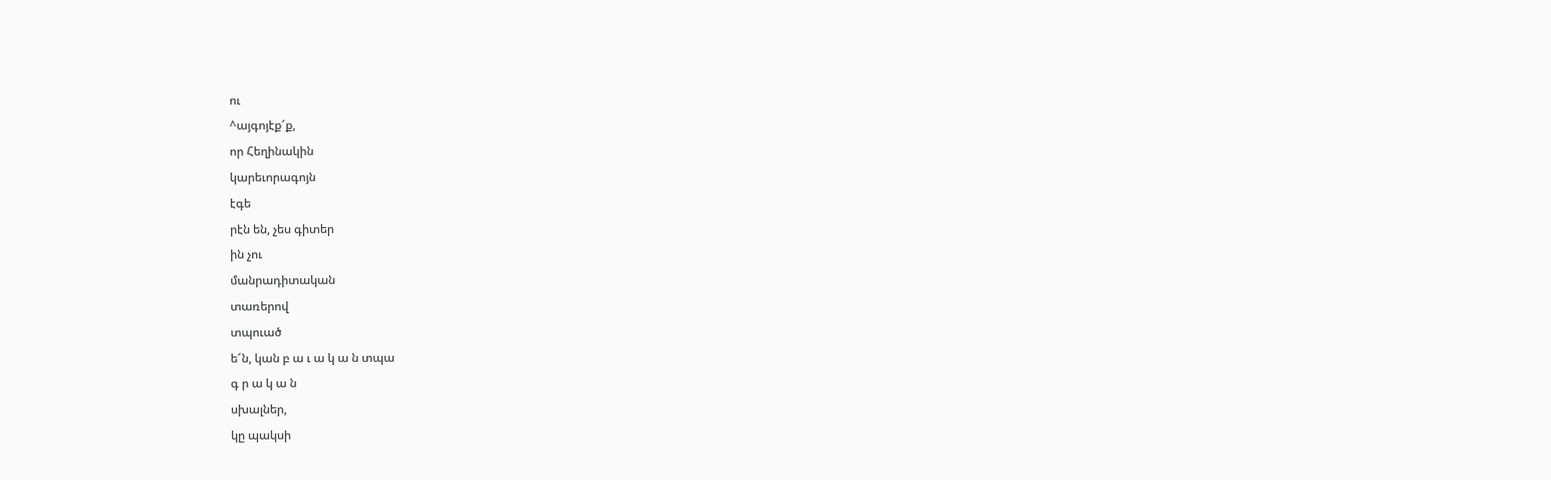ու
^այգոյէք՜ք,
որ Հեղինակին
կարեւորագոյն
էգե
րէն են, չես գիտեր
ին չու
մանրադիտական
տառերով
տպուած
ե՜ն, կան բ ա ւ ա կ ա ն տպա
գ ր ա կ ա ն
սխալներ,
կը պակսի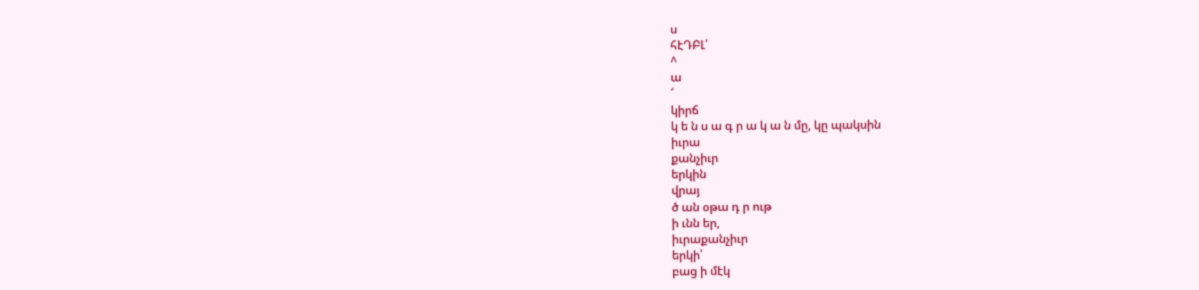ս
հէԴԲԼ՛
^
ա
՜
կիրճ
կ ե ն ս ա գ ր ա կ ա ն մը, կը պակսին
իւրա
քանչիւր
երկին
վրայ
ծ ան օթա դ ր ութ
ի ւնն եր,
իւրաքանչիւր
երկի՝
բաց ի մէկ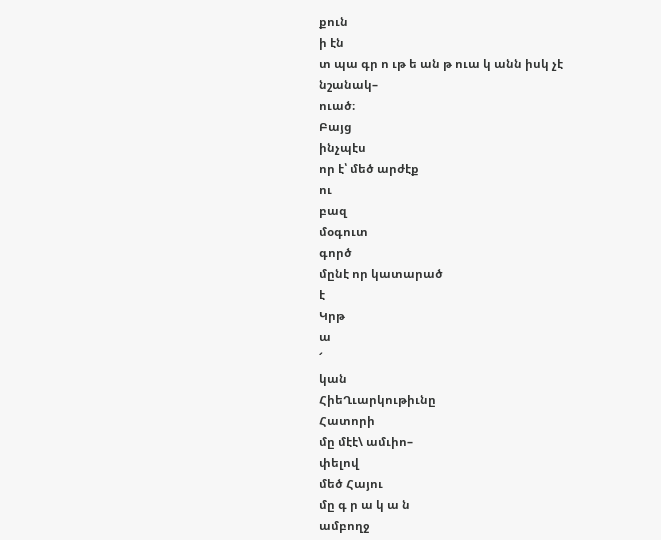քուն
ի էն
տ պա գր ո ւթ ե ան թ ուա կ անն իսկ չէ
նշանակ–
ուած։
Բայց
ինչպէս
որ է՝ մեծ արժէք
ու
բազ
մօգուտ
գործ
մընէ որ կատարած
է
Կրթ
ա
՜
կան
ՀիեՂւարկութիւնը
Հատորի
մը մէէ\ ամւիո–
փելով
մեծ Հայու
մը գ ր ա կ ա ն
ամբողջ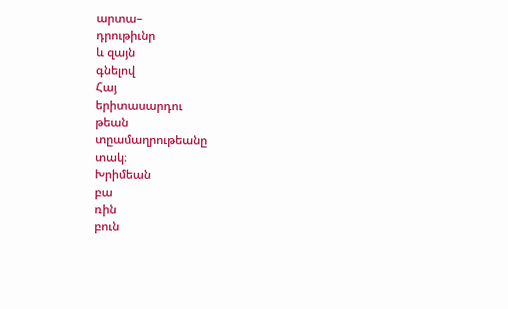արտա–
դրութիւնր
և զայն
գնելով
Հայ
երիտասարդու
թեան
տըամաղրութեանը
տակ։
Խրիմեան
բա
ռին
բուն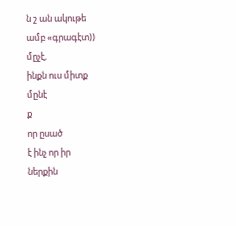ն շ ան ակութե
ամբ «գրագէտ))
մըչէ,
ինքն ուս միտք
մընէ
ք
որ ըսած
է ինչ որ իր
ներքին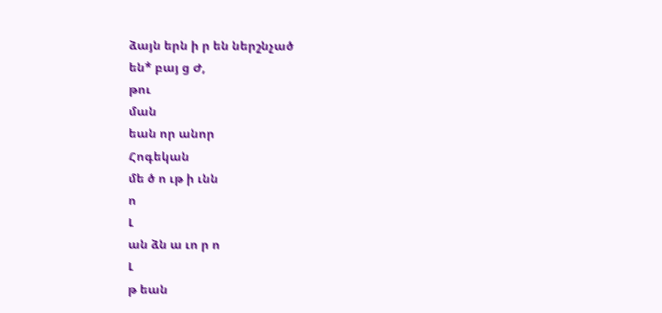ձայն երն ի ր են ներշնչած
են* բայ ց Ժ,
թու
ման
եան որ անոր
Հոգեկան
մե ծ ո ւթ ի ւնն
ո
Լ
ան ձն ա ւո ր ո
Լ
թ եան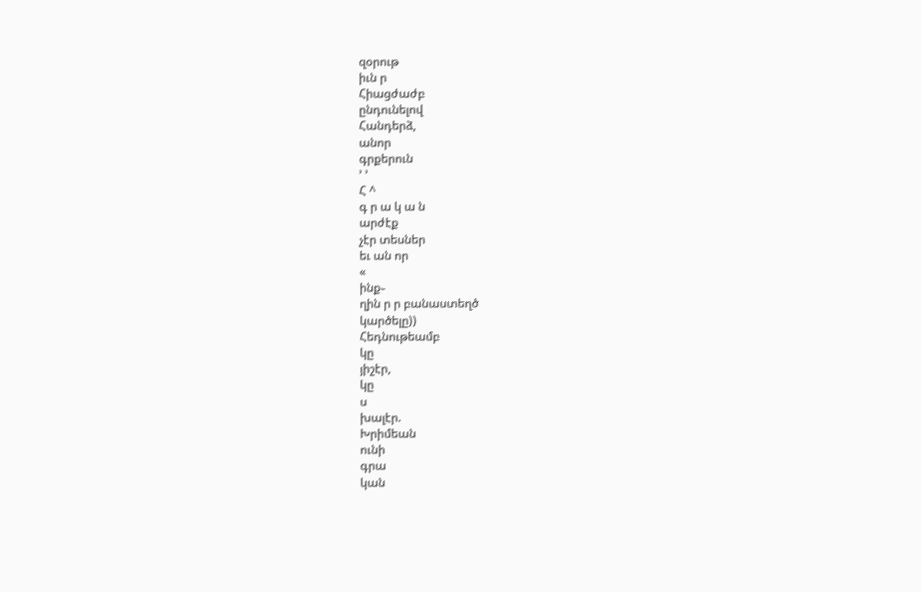զօրութ
իւն ր
Հիացժաժբ
ընդունելով
Հանդերձ,
անոր
գրքերուն
՚ ՚
Հ ^
գ ր ա կ ա ն
արժէք
չէր տեսներ
եւ ան որ
«
ինք֊
ղին ր ր բանաստեղծ
կարծելը))
Հեդնութեամբ
կը
յիշէր,
կը
ս
խալէր.
Խրիմեան
ունի
գրա
կան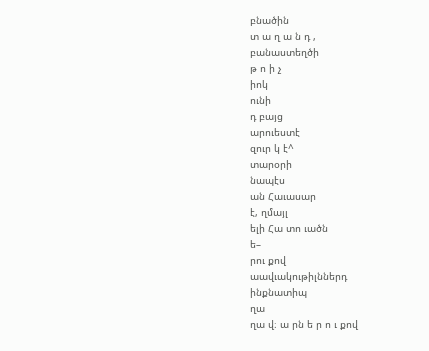բնածին
տ ա ղ ա ն դ ,
բանաստեղծի
թ ո ի չ
իոկ
ունի
դ բայց
արուեստէ
զուր կ է^
տարօրի
նապէս
ան Հաւասար
է, ղմայլ
ելի Հա տո ւածն
ե–
րու քով
աավւակութիլններդ
ինքնատիպ
ղա
ղա վ։ ա րն ե ր ո ւ քով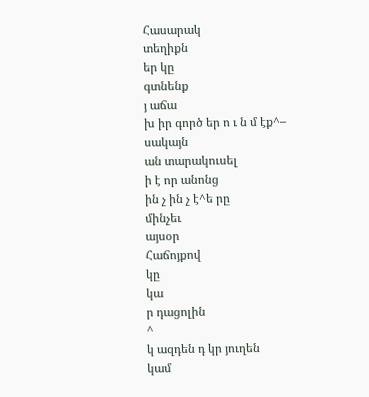Հասարակ
տեղիքն
եր կը
գտնենք
յ աճա
խ իր գործ եր ո ւ ն մ էք^–
սակայն
ան տարակուսել
ի է որ անոնց
ին չ ին չ է^ե րը
մինչեւ
այսօր
Հաճոյքով
կը
կա
ր դացոլին
^
կ ազդեն դ կր յուղեն
կամ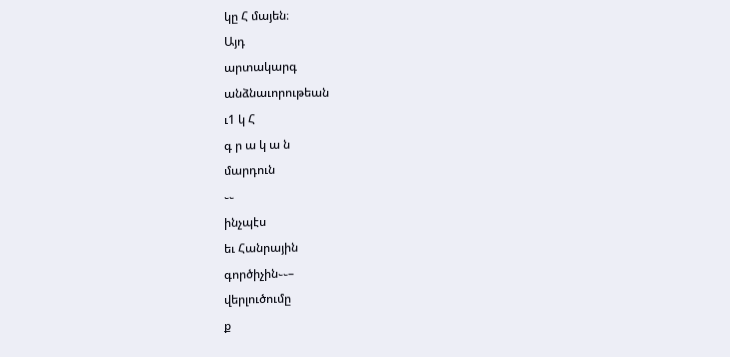կը Հ մայեն։
Այդ
արտակարգ
անձնաւորութեան
ւ1 կ Հ
գ ր ա կ ա ն
մարդուն
֊֊
ինչպէս
եւ Հանրային
գործիչին֊֊–
վերլուծումը
ք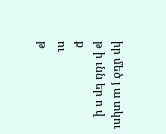իր մեծ յ ա տկու
թ ի ւնն եր ո վ
ք
ու
թ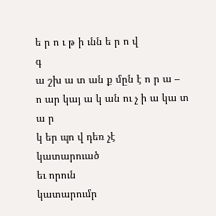ե ր ո ւ թ ի ւնն ե ր ո վ
գ
ա շխ ա տ ան ք մըն է ո ր ա –
ո ար կայ ա կ ան ու չ ի ա կա տ ա ր
կ եր պո վ դեռ չէ
կատարուած
եւ որուն
կատարումր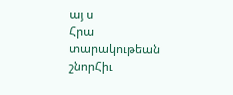այ ս
Հրա
տարակութեան
շնորՀիւ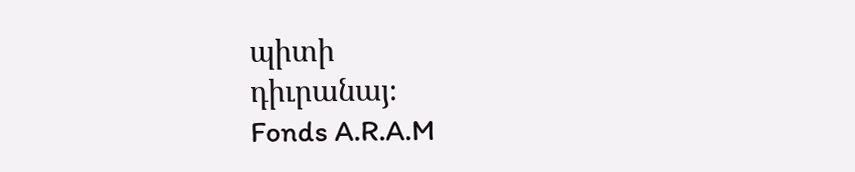պիտի
դիւրանայ։
Fonds A.R.A.M